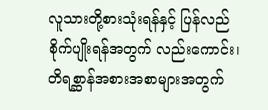လူသားတို့စားသုံးရန်နှင့် ပြန်လည်စိုက်ပျိုးရန်အတွက် လည်းကောင်း၊ တိရစ္ဆာန်အစားအစာများအတွက်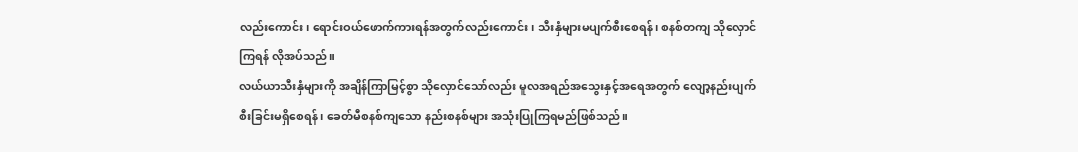လည်းကောင်း၊ ရောင်းဝယ်ဖောက်ကားရန်အတွက်လည်းကောင်း၊ သီးနှံများမပျက်စီးစေရန်၊ စနစ်တကျ သိုလှောင်ကြရန် လိုအပ်သည်။
လယ်ယာသီးနှံများကို အချိန်ကြာမြင့်စွာ သိုလှောင်သော်လည်း မူလအရည်အသွေးနှင့်အရေအတွက် လျော့နည်းပျက်စီးခြင်းမရှိစေရန်၊ ခေတ်မီစနစ်ကျသော နည်းစနစ်များ အသုံးပြုကြရမည်ဖြစ်သည်။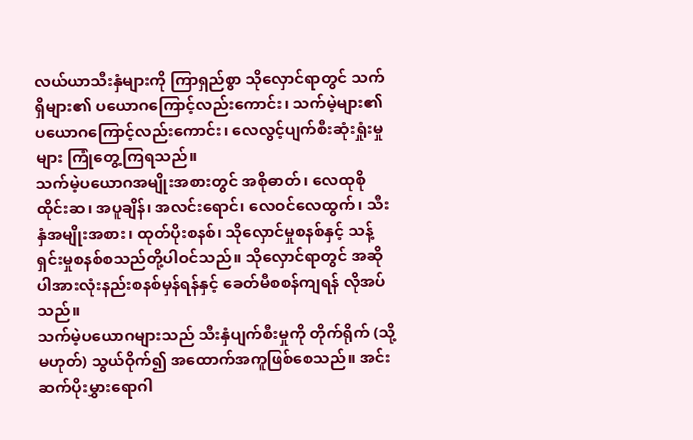လယ်ယာသီးနှံများကို ကြာရှည်စွာ သိုလှောင်ရာတွင် သက်ရှိများ၏ ပယောဂကြောင့်လည်းကောင်း၊ သက်မဲ့များ၏ ပယောဂကြောင့်လည်းကောင်း၊ လေလွင့်ပျက်စီးဆုံးရှုံးမှုများ ကြုံတွေ့ကြရသည်။
သက်မဲ့ပယောဂအမျိုးအစားတွင် အစိုဓာတ်၊ လေထုစိုထိုင်းဆ၊ အပူချိန်၊ အလင်းရောင်၊ လေဝင်လေထွက်၊ သီးနှံအမျိုးအစား၊ ထုတ်ပိုးစနစ်၊ သိုလှောင်မှုစနစ်နှင့် သန့်ရှင်းမှုစနစ်စသည်တို့ပါဝင်သည်။ သိုလှောင်ရာတွင် အဆိုပါအားလုံးနည်းစနစ်မှန်ရန်နှင့် ခေတ်မီစစန်ကျရန် လိုအပ်သည်။
သက်မဲ့ပယောဂများသည် သီးနှံပျက်စီးမှုကို တိုက်ရိုက် (သို့မဟုတ်) သွယ်ဝိုက်၍ အထောက်အကူဖြစ်စေသည်။ အင်း ဆက်ပိုးမွှားရောဂါ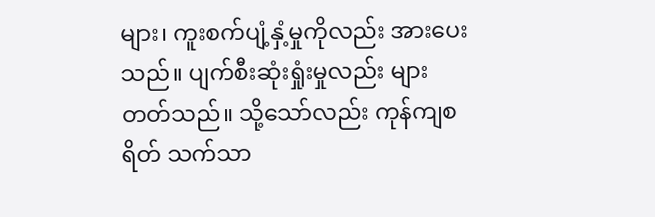များ၊ ကူးစက်ပျံ့နှံ့မှုကိုလည်း အားပေးသည်။ ပျက်စီးဆုံးရှုံးမှုလည်း များတတ်သည်။ သို့သော်လည်း ကုန်ကျစရိတ် သက်သာ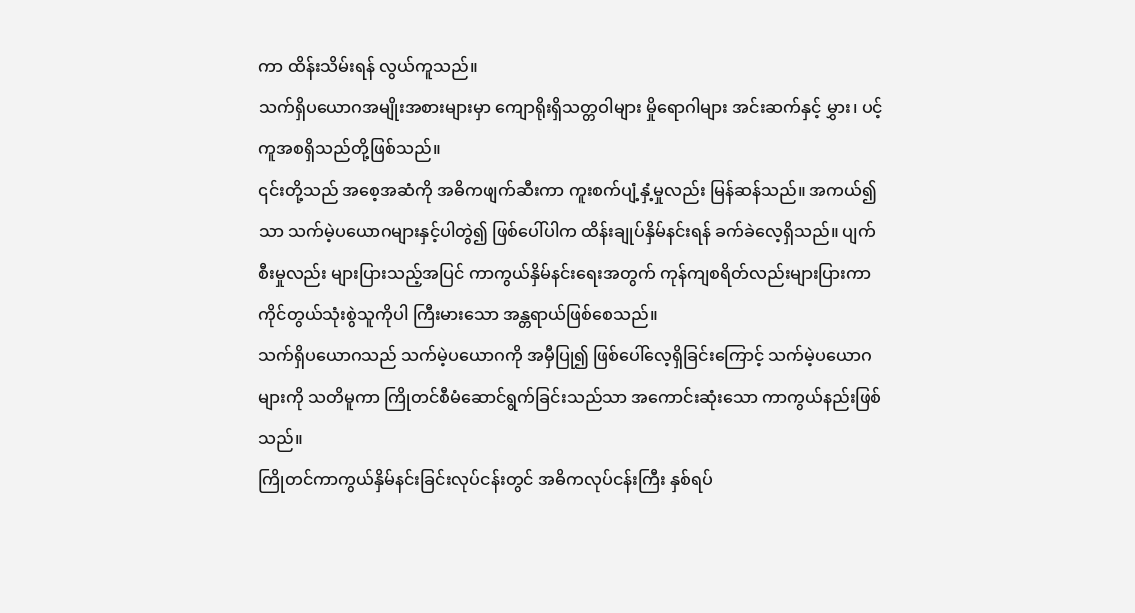ကာ ထိန်းသိမ်းရန် လွယ်ကူသည်။
သက်ရှိပယောဂအမျိုးအစားများမှာ ကျောရိုးရှိသတ္တဝါများ မှိုရောဂါများ အင်းဆက်နှင့် မွှား၊ ပင့်ကူအစရှိသည်တို့ဖြစ်သည်။
၎င်းတို့သည် အစေ့အဆံကို အဓိကဖျက်ဆီးကာ ကူးစက်ပျံ့နှံ့မှုလည်း မြန်ဆန်သည်။ အကယ်၍သာ သက်မဲ့ပယောဂများနှင့်ပါတွဲ၍ ဖြစ်ပေါ်ပါက ထိန်းချုပ်နှိမ်နင်းရန် ခက်ခဲလေ့ရှိသည်။ ပျက်စီးမှုလည်း များပြားသည့်အပြင် ကာကွယ်နှိမ်နင်းရေးအတွက် ကုန်ကျစရိတ်လည်းများပြားကာ ကိုင်တွယ်သုံးစွဲသူကိုပါ ကြီးမားသော အန္တရာယ်ဖြစ်စေသည်။
သက်ရှိပယောဂသည် သက်မဲ့ပယောဂကို အမှီပြု၍ ဖြစ်ပေါ်လေ့ရှိခြင်းကြောင့် သက်မဲ့ပယောဂများကို သတိမူကာ ကြိုတင်စီမံဆောင်ရွက်ခြင်းသည်သာ အကောင်းဆုံးသော ကာကွယ်နည်းဖြစ်သည်။
ကြိုတင်ကာကွယ်နှိမ်နင်းခြင်းလုပ်ငန်းတွင် အဓိကလုပ်ငန်းကြီး နှစ်ရပ်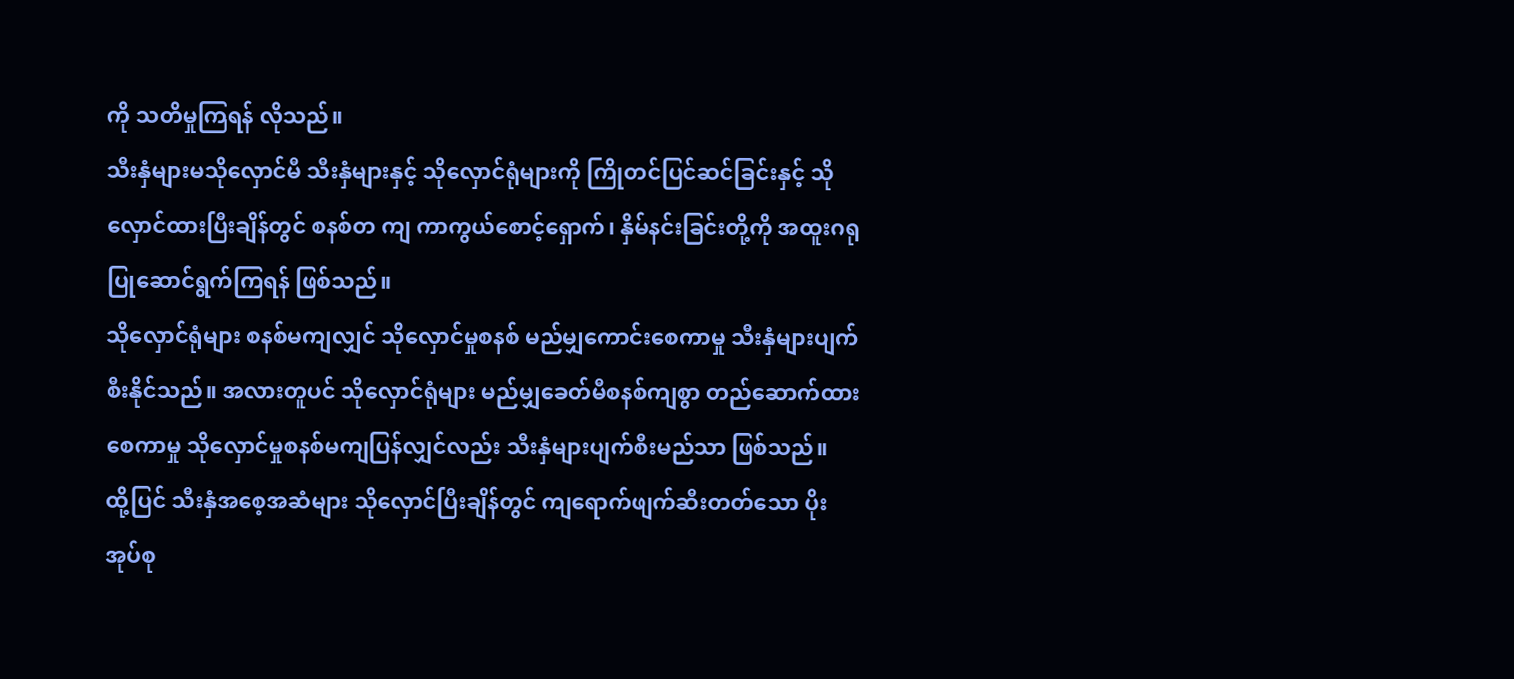ကို သတိမှုကြရန် လိုသည်။
သီးနှံများမသိုလှောင်မီ သီးနှံများနှင့် သိုလှောင်ရုံများကို ကြိုတင်ပြင်ဆင်ခြင်းနှင့် သိုလှောင်ထားပြီးချိန်တွင် စနစ်တ ကျ ကာကွယ်စောင့်ရှောက်၊ နှိမ်နင်းခြင်းတို့ကို အထူးဂရုပြုဆောင်ရွက်ကြရန် ဖြစ်သည်။
သိုလှောင်ရုံများ စနစ်မကျလျှင် သိုလှောင်မှုစနစ် မည်မျှကောင်းစေကာမှု သီးနှံများပျက်စီးနိုင်သည်။ အလားတူပင် သိုလှောင်ရုံများ မည်မျှခေတ်မီစနစ်ကျစွာ တည်ဆောက်ထားစေကာမှု သိုလှောင်မှုစနစ်မကျပြန်လျှင်လည်း သီးနှံများပျက်စီးမည်သာ ဖြစ်သည်။
ထို့ပြင် သီးနှံအစေ့အဆံများ သိုလှောင်ပြီးချိန်တွင် ကျရောက်ဖျက်ဆီးတတ်သော ပိုးအုပ်စု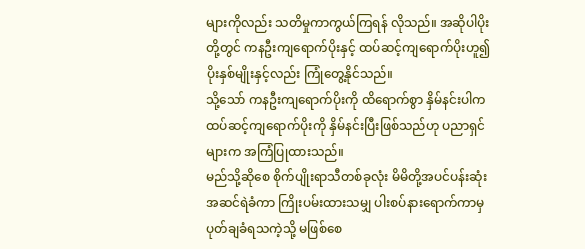များကိုလည်း သတိမှုကာကွယ်ကြရန် လိုသည်။ အဆိုပါပိုးတို့တွင် ကနဦးကျရောက်ပိုးနှင့် ထပ်ဆင့်ကျရောက်ပိုးဟူ၍ ပိုးနှစ်မျိုးနှင့်လည်း ကြုံတွေ့နိုင်သည်။
သို့သော် ကနဦးကျရောက်ပိုးကို ထိရောက်စွာ နှိမ်နင်းပါက ထပ်ဆင့်ကျရောက်ပိုးကို နှိမ်နင်းပြီးဖြစ်သည်ဟု ပညာရှင်များက အကြံပြုထားသည်။
မည်သို့ဆိုစေ စိုက်ပျိုးရာသီတစ်ခုလုံး မိမိတို့အပင်ပန်းဆုံး အဆင်ရဲခံကာ ကြိုးပမ်းထားသမျှ ပါးစပ်နားရောက်ကာမှ ပုတ်ချခံရသကဲ့သို့ မဖြစ်စေ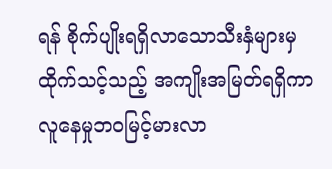ရန် စိုက်ပျိုးရရှိလာသောသီးနှံများမှ ထိုက်သင့်သည့် အကျိုးအမြတ်ရရှိကာ လူနေမှုဘဝမြင့်မားလာ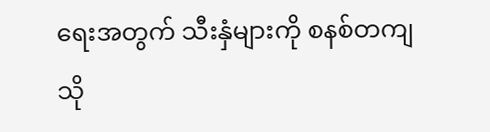ရေးအတွက် သီးနှံများကို စနစ်တကျသို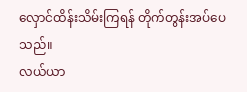လှောင်ထိန်းသိမ်းကြရန် တိုက်တွန်းအပ်ပေသည်။
လယ်ယာ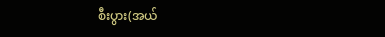စီးပွား(အယ်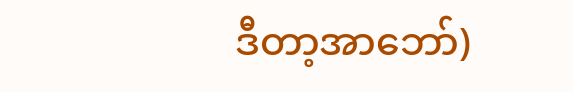ဒီတာ့အာဘော်)